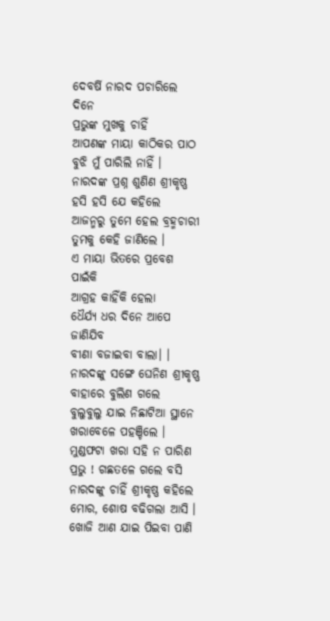ଦେବର୍ଷି ନାରଦ ପଚାରିଲେ ଦିନେ
ପ୍ରଭୁଙ୍କ ମୁଖକୁ ଚାହିଁ
ଆପଣଙ୍କ ମାୟା କାଠିକର ପାଠ
ବୁଝି ମୁଁ ପାରିଲି ନାହିଁ ।
ନାରଦଙ୍କ ପ୍ରଶ୍ନ ଶୁଣିଣ ଶ୍ରୀକୃଷ୍ଣ
ହସି ହସି ଯେ କହିଲେ
ଆଜନ୍ମରୁ ତୁମେ ହେଲ ବ୍ରହ୍ମଚାରୀ
ତୁମକୁ କେହି ଜାଣିଲେ ।
ଏ ମାୟା ଭିତରେ ପ୍ରବେଶ ପାଇଁକି
ଆଗ୍ରହ କାହିଁକି ହେଲା
ଧୈର୍ଯ୍ୟ ଧର ଦିନେ ଆପେ ଜାଣିଯିବ
ବୀଣା ବଜାଇବା ବାଲା। ।
ନାରଦଙ୍କୁ ସଙ୍ଗେ ଘେନିଣ ଶ୍ରୀକୃଷ୍ଣ
ବାହାରେ ବୁଲିଣ ଗଲେ
ବୁଲୁବୁଲୁ ଯାଇ ନିଛାଟିଆ ସ୍ଥାନେ
ଖରାବେଳେ ପହଞ୍ଚିଲେ ।
ମୁଣ୍ଡଫଟା ଖରା ସହି ନ ପାରିଣ
ପ୍ରଭୁ ! ଗଛତଳେ ଗଲେ ବସି
ନାରଦଙ୍କୁ ଚାହିଁ ଶ୍ରୀକୃଷ୍ଣ କହିଲେ
ମୋର, ଶୋଷ ବଢିଗଲା ଆସି ।
ଖୋଜି ଆଣ ଯାଇ ପିଇବା ପାଣି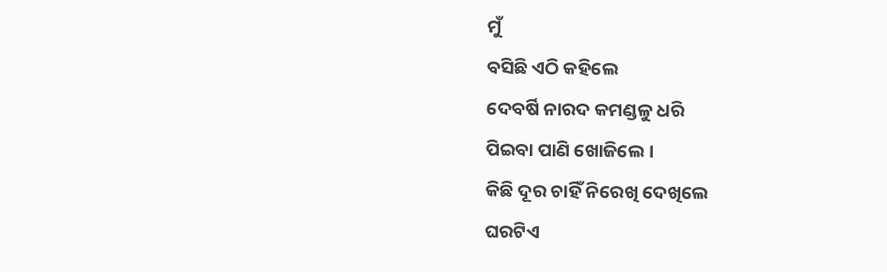ମୁଁ
ବସିଛି ଏଠି କହିଲେ
ଦେବର୍ଷି ନାରଦ କମଣ୍ଡଳୁ ଧରି
ପିଇବା ପାଣି ଖୋଜିଲେ ।
କିଛି ଦୂର ଚାହିଁ ନିରେଖି ଦେଖିଲେ
ଘରଟିଏ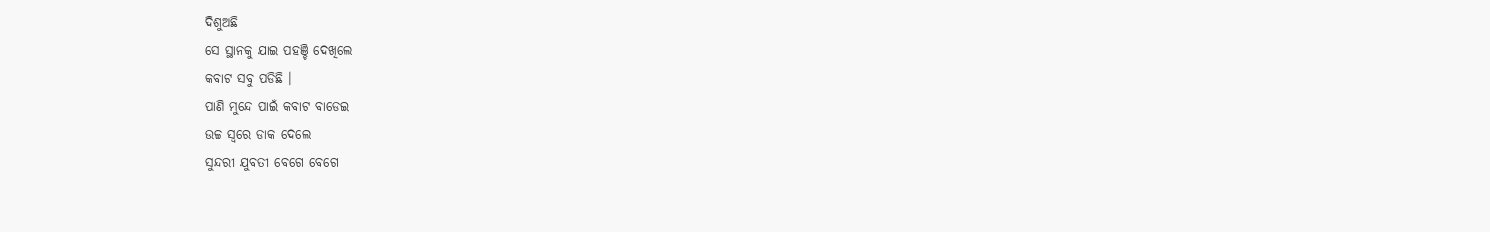ଦିଶୁଅଛି
ସେ ସ୍ଥାନକୁ ଯାଇ ପହଞ୍ଚି ଦେଖିଲେ
କବାଟ ସବୁ ପଡିଛି ।
ପାଣି ମୁନ୍ଦେ ପାଇଁ କବାଟ ବାଡେଇ
ଉଚ୍ଚ ସ୍ବରେ ଡାକ ଦେଲେ
ସୁନ୍ଦରୀ ଯୁବତୀ ବେଗେ ବେଗେ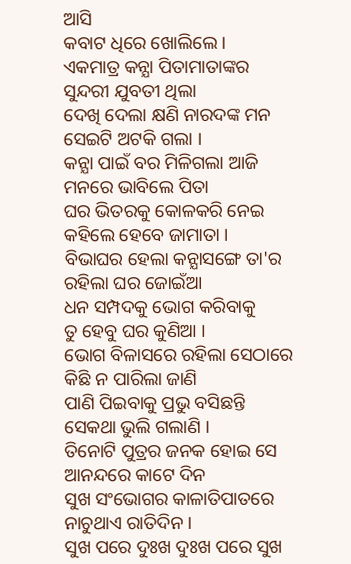ଆସି
କବାଟ ଧିରେ ଖୋଲିଲେ ।
ଏକମାତ୍ର କନ୍ଯା ପିତାମାତାଙ୍କର
ସୁନ୍ଦରୀ ଯୁବତୀ ଥିଲା
ଦେଖି ଦେଲା କ୍ଷଣି ନାରଦଙ୍କ ମନ
ସେଇଟି ଅଟକି ଗଲା ।
କନ୍ଯା ପାଇଁ ବର ମିଳିଗଲା ଆଜି
ମନରେ ଭାବିଲେ ପିତା
ଘର ଭିତରକୁ କୋଳକରି ନେଇ
କହିଲେ ହେବେ ଜାମାତା ।
ବିଭାଘର ହେଲା କନ୍ଯାସଙ୍ଗେ ତା'ର
ରହିଲା ଘର ଜୋଇଁଆ
ଧନ ସମ୍ପଦକୁ ଭୋଗ କରିବାକୁ
ତୁ ହେବୁ ଘର କୁଣିଆ ।
ଭୋଗ ବିଳାସରେ ରହିଲା ସେଠାରେ
କିଛି ନ ପାରିଲା ଜାଣି
ପାଣି ପିଇବାକୁ ପ୍ରଭୁ ବସିଛନ୍ତି
ସେକଥା ଭୁଲି ଗଲାଣି ।
ତିନୋଟି ପୁତ୍ରର ଜନକ ହୋଇ ସେ
ଆନନ୍ଦରେ କାଟେ ଦିନ
ସୁଖ ସଂଭୋଗର କାଳାତିପାତରେ
ନାଚୁଥାଏ ରାତିଦିନ ।
ସୁଖ ପରେ ଦୁଃଖ ଦୁଃଖ ପରେ ସୁଖ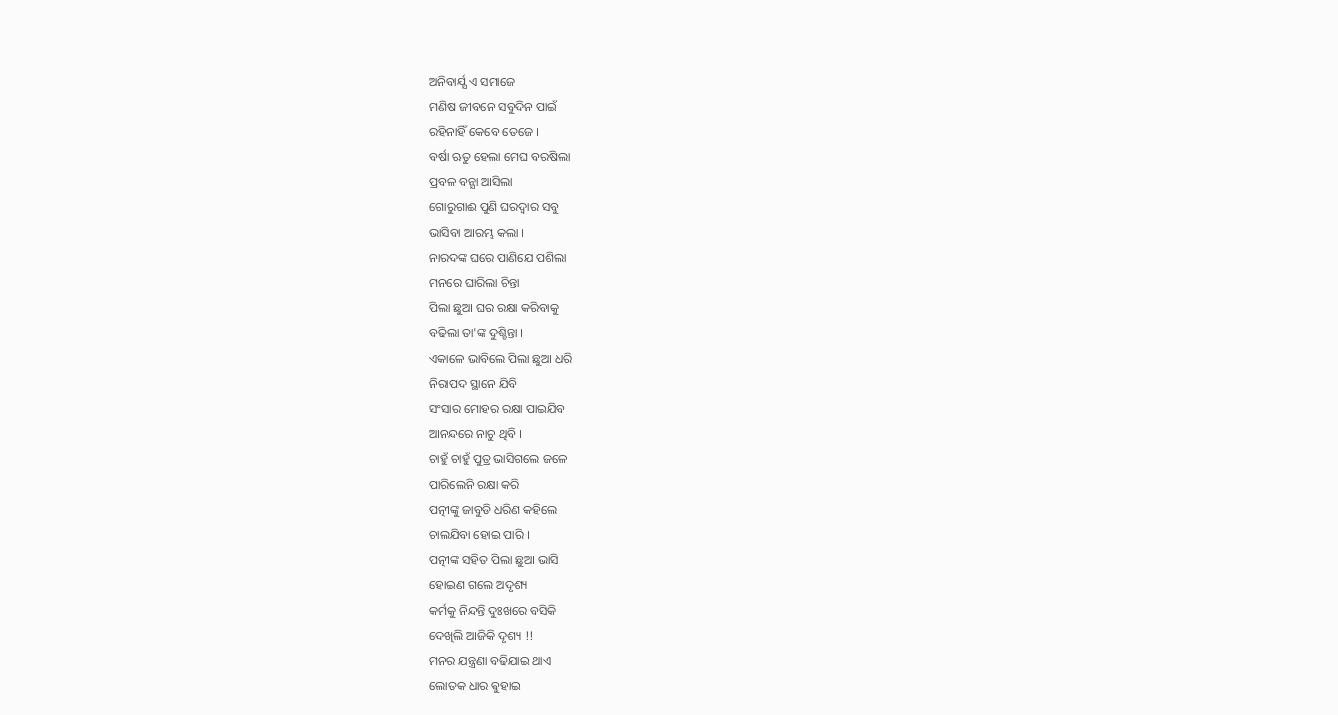ଅନିବାର୍ଯ୍ଯ ଏ ସମାଜେ
ମଣିଷ ଜୀବନେ ସବୁଦିନ ପାଇଁ
ରହିନାହିଁ କେବେ ତେଜେ ।
ବର୍ଷା ଋତୁ ହେଲା ମେଘ ବରଷିଲା
ପ୍ରବଳ ବନ୍ଯା ଆସିଲା
ଗୋରୁଗାଈ ପୁଣି ଘରଦ୍ବାର ସବୁ
ଭାସିବା ଆରମ୍ଭ କଲା ।
ନାରଦଙ୍କ ଘରେ ପାଣିଯେ ପଶିଲା
ମନରେ ଘାରିଲା ଚିନ୍ତା
ପିଲା ଛୁଆ ଘର ରକ୍ଷା କରିବାକୁ
ବଢିଲା ତା'ଙ୍କ ଦୁଶ୍ଚିନ୍ତା ।
ଏକାଳେ ଭାବିଲେ ପିଲା ଛୁଆ ଧରି
ନିରାପଦ ସ୍ଥାନେ ଯିବି
ସଂସାର ମୋହର ରକ୍ଷା ପାଇଯିବ
ଆନନ୍ଦରେ ନାଚୁ ଥିବି ।
ଚାହୁଁ ଚାହୁଁ ପୁତ୍ର ଭାସିଗଲେ ଜଳେ
ପାରିଲେନି ରକ୍ଷା କରି
ପତ୍ନୀଙ୍କୁ ଜାବୁଡି ଧରିଣ କହିଲେ
ଚାଲଯିବା ହୋଇ ପାରି ।
ପତ୍ନୀଙ୍କ ସହିତ ପିଲା ଛୁଆ ଭାସି
ହୋଇଣ ଗଲେ ଅଦୃଶ୍ୟ
କର୍ମକୁ ନିନ୍ଦନ୍ତି ଦୁଃଖରେ ବସିକି
ଦେଖିଲି ଆଜିକି ଦୃଶ୍ୟ !!
ମନର ଯନ୍ତ୍ରଣା ବଢିଯାଇ ଥାଏ
ଲୋତକ ଧାର ଵୁହାଇ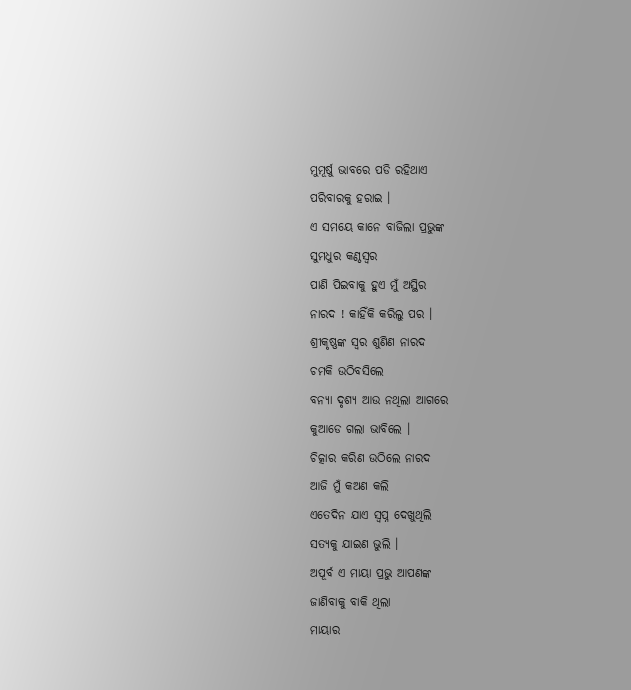ମୁମୂର୍ଷୁ ଭାବରେ ପଡି ରହିଥାଏ
ପରିବାରକୁ ହରାଇ ।
ଏ ସମୟେ କାନେ ବାଜିଲା ପ୍ରଭୁଙ୍କ
ସୁମଧୁର କଣ୍ଠସ୍ବର
ପାଣି ପିଇବାକୁ ହୁଏ ମୁଁ ଅସ୍ଥିର
ନାରଦ ! କାହିଁକି କରିଲୁ ପର ।
ଶ୍ରୀକୃଷ୍ଣଙ୍କ ସ୍ବର ଶୁଣିଣ ନାରଦ
ଚମକି ଉଠିବସିଲେ
ବନ୍ଯା ଦୃଶ୍ୟ ଆଉ ନଥିଲା ଆଗରେ
କୁଆଡେ ଗଲା ଭାବିଲେ ।
ଚିତ୍କାର କରିଣ ଉଠିଲେ ନାରଦ
ଆଜି ମୁଁ କଅଣ କଲି
ଏତେଦିନ ଯାଏ ସ୍ବପ୍ନ ଦେଖୁଥିଲି
ସତ୍ଯକୁ ଯାଇଣ ଭୁଲି ।
ଅପୂର୍ବ ଏ ମାୟା ପ୍ରଭୁ ଆପଣଙ୍କ
ଜାଣିବାକୁ ବାକି ଥିଲା
ମାୟାର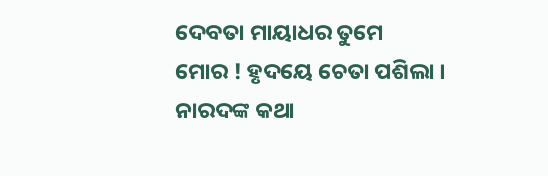ଦେବତା ମାୟାଧର ତୁମେ
ମୋର ! ହୃଦୟେ ଚେତା ପଶିଲା ।
ନାରଦଙ୍କ କଥା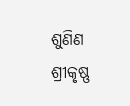ଶୁଣିଣ ଶ୍ରୀକୃଷ୍ଣ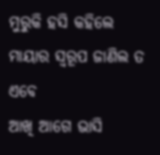ମୁରୁକି ହସି କହିଲେ
ମାୟାର ସ୍ବରୂପ ଜାଣିଲ ତ ଏବେ
ଆଖି ଆଗେ ଭାସି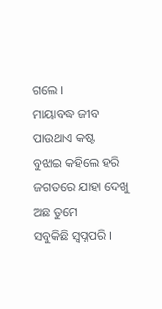ଗଲେ ।
ମାୟାବଦ୍ଧ ଜୀବ ପାଉଥାଏ କଷ୍ଟ
ବୁଝାଇ କହିଲେ ହରି
ଜଗତରେ ଯାହା ଦେଖୁ ଅଛ ତୁମେ
ସବୁକିଛି ସ୍ବପ୍ନପରି ।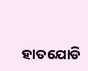ହାତଯୋଡି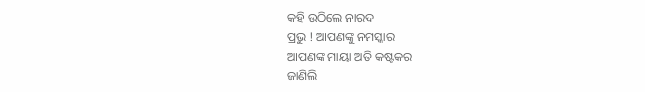କହି ଉଠିଲେ ନାରଦ
ପ୍ରଭୁ ! ଆପଣଙ୍କୁ ନମସ୍କାର
ଆପଣଙ୍କ ମାୟା ଅତି କଷ୍ଟକର
ଜାଣିଲି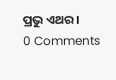ପ୍ରଭୁ ଏଥର ।
0 Comments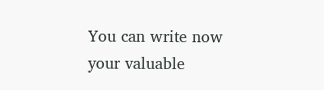You can write now your valuable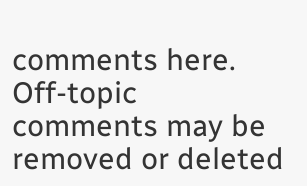comments here. Off-topic comments may be removed or deleted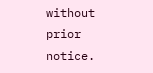without prior notice.